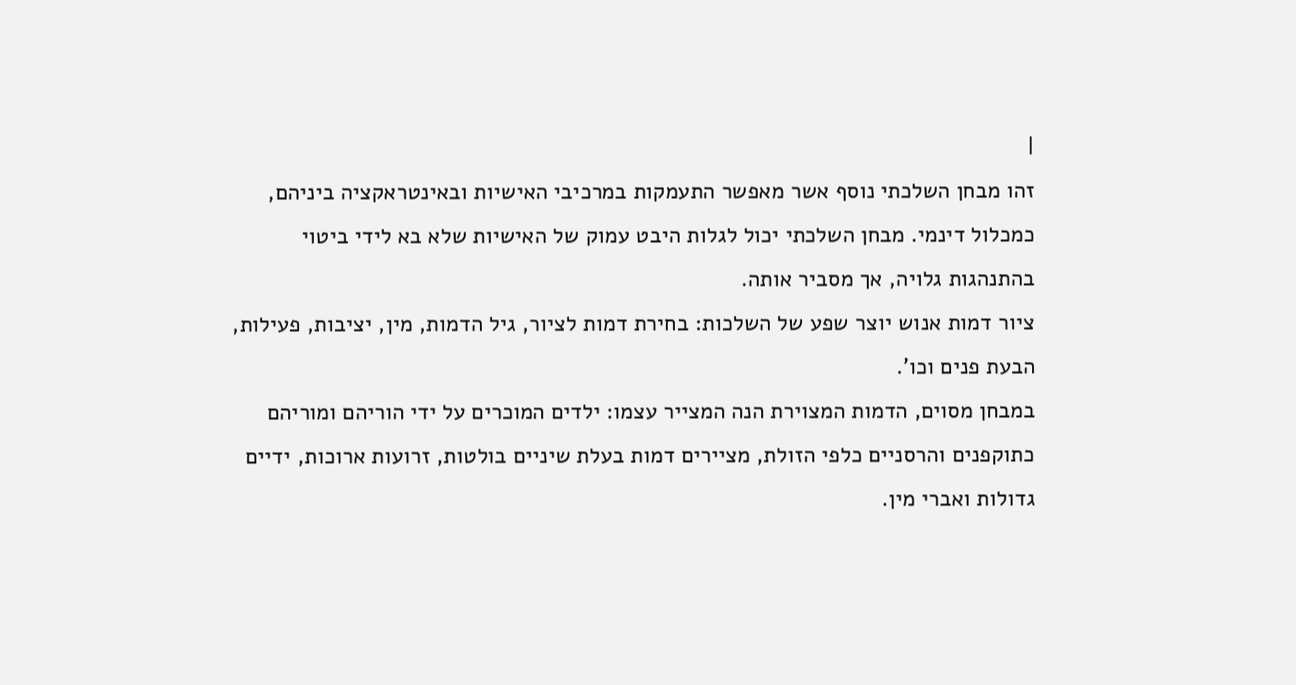|
זהו מבחן השלכתי נוסף אשר מאפשר התעמקות במרכיבי האישיות ובאינטראקציה ביניהם, כמכלול דינמי. מבחן השלכתי יכול לגלות היבט עמוק של האישיות שלא בא לידי ביטוי בהתנהגות גלויה, אך מסביר אותה.
ציור דמות אנוש יוצר שפע של השלכות: בחירת דמות לציור, גיל הדמות, מין, יציבות, פעילות, הבעת פנים וכו'.
במבחן מסוים, הדמות המצוירת הנה המצייר עצמו: ילדים המוכרים על ידי הוריהם ומוריהם כתוקפנים והרסניים כלפי הזולת, מציירים דמות בעלת שיניים בולטות, זרועות ארוכות, ידיים גדולות ואברי מין.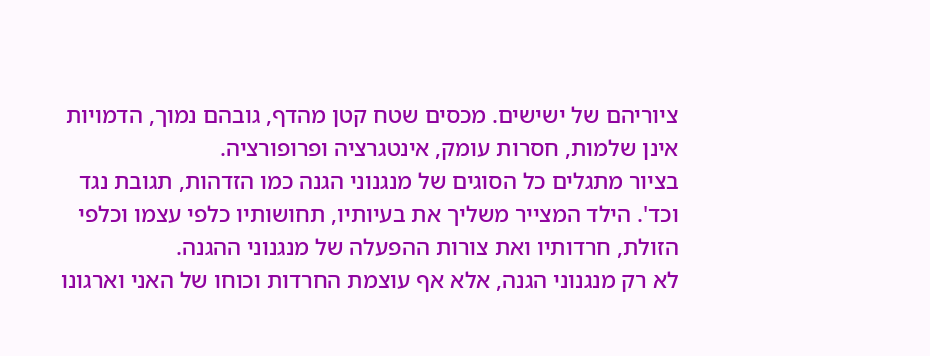ציוריהם של ישישים. מכסים שטח קטן מהדף, גובהם נמוך, הדמויות אינן שלמות, חסרות עומק, אינטגרציה ופרופורציה.
בציור מתגלים כל הסוגים של מנגנוני הגנה כמו הזדהות, תגובת נגד וכד'. הילד המצייר משליך את בעיותיו, תחושותיו כלפי עצמו וכלפי הזולת, חרדותיו ואת צורות ההפעלה של מנגנוני ההגנה.
לא רק מנגנוני הגנה, אלא אף עוצמת החרדות וכוחו של האני וארגונו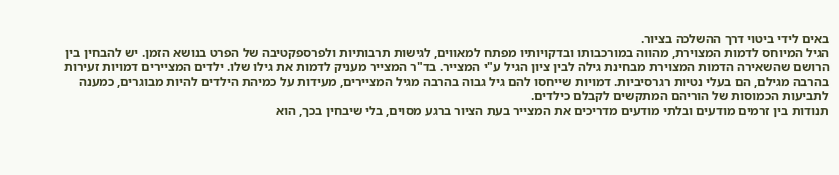באים לידי ביטוי דרך ההשלכה בציור.
הגיל המיוחס לדמות המצוירת, מהווה במורכבותו ובדקויותיו מפתח למאווים, לגישות תרבותיות ולפרספקטיבה של הפרט בנושא הזמן. יש להבחין בין הרושם שהשאירה הדמות המצוירת מבחינת גילה לבין ציון הגיל ע"י המצייר. בד"ר המצייר מעניק לדמות את גילו שלו. ילדים המציירים דמויות זעירות בהרבה מגילם, הם בעלי נטיות רגרסיביות. דמויות שייחסו להם גיל גבוה בהרבה מגיל המציירים, מעידות על כמיהת הילדים להיות מבוגרים, כמענה לתביעות הכמוסות של הוריהם המתקשים לקבלם כילדים.
תנודות בין זרמים מודעים ובלתי מודעים מדריכים את המצייר בעת הציור ברגע מסוים, בלי שיבחין בכך, הוא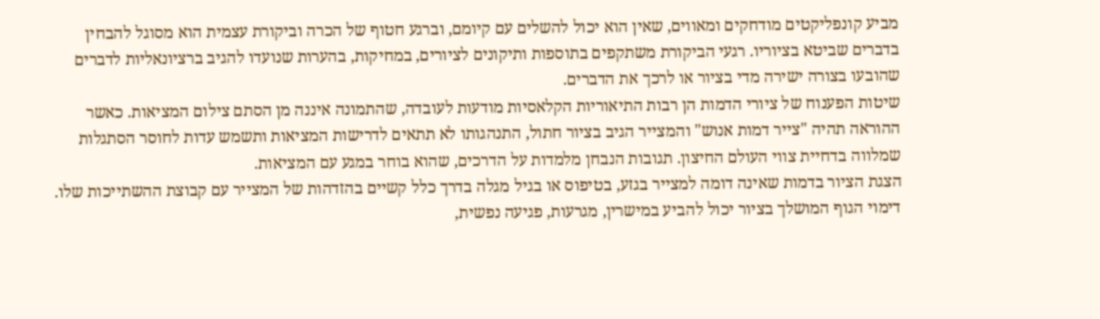מביע קונפליקטים מודחקים ומאווים, שאין הוא יכול להשלים עם קיומם, וברגע חטוף של הכרה וביקורת עצמית הוא מסוגל להבחין בדברים שביטא בציוריו. רגעי הביקורת משתקפים בתוספות ותיקונים לציורים, במחיקות, בהערות שנועדו להגיב ברציונאליות לדברים שהובעו בצורה ישירה מדי בציור או לרכך את הדברים.
שיטות הפענוח של ציורי הדמות הן רבות התיאוריות הקלאסיות מודעות לעובדה, שהתמונה איננה מן הסתם צילום המציאות. כאשר ההוראה תהיה "צייר דמות אנוש" והמצייר הגיב בציור חתול, התנהגותו לא תתאים לדרישות המציאות ותשמש עדות לחוסר הסתגלות שמלווה בדחיית צווי העולם החיצון. תגובות הנבחן מלמדות על הדרכים, שהוא בוחר במגע עם המציאות.
הצגת הציור בדמות שאינה דומה למצייר בגזע, בטיפוס או בגיל מגלה בדרך כלל קשיים בהזדהות של המצייר עם קבוצת ההשתייכות שלו. דימוי הגוף המושלך בציור יכול להביע במישרין, מגרעות, פגיעה נפשית,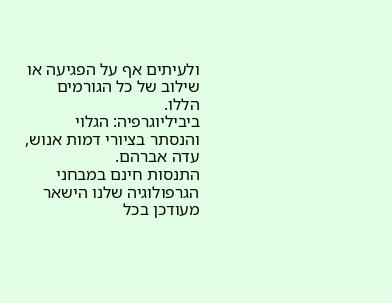ולעיתים אף על הפגיעה או שילוב של כל הגורמים הללו.
ביביליוגרפיה: הגלוי והנסתר בציורי דמות אנוש, עדה אברהם.
התנסות חינם במבחני הגרפולוגיה שלנו הישאר מעודכן בכל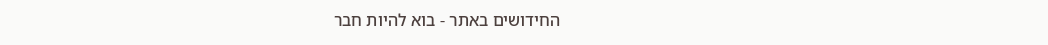החידושים באתר - בוא להיות חבר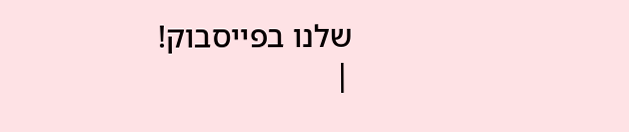שלנו בפייסבוק!
|